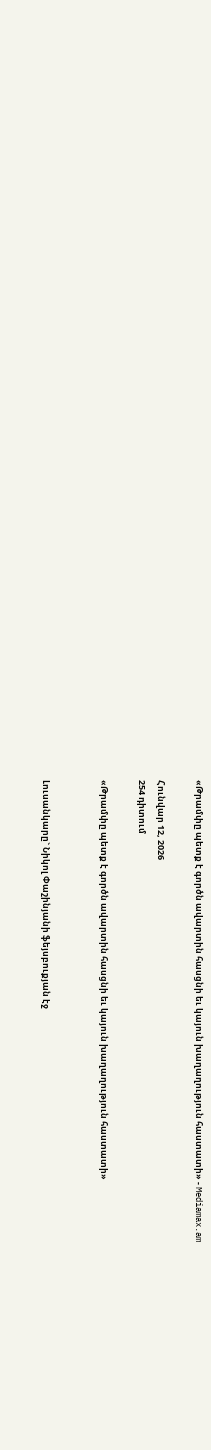«Թրամփը պետք է գործն ավարտին հասցնի եւ կայուն խաղաղություն հաստատի» - Mediamax.am

Հունվար 12, 2026
254 դիտում

«Թրամփը պետք է գործն ավարտին հասցնի եւ կայուն խաղաղություն հաստատի»


Լուսանկարը` Նիկոլ Փաշինյանի ֆեյսբուքյան էջ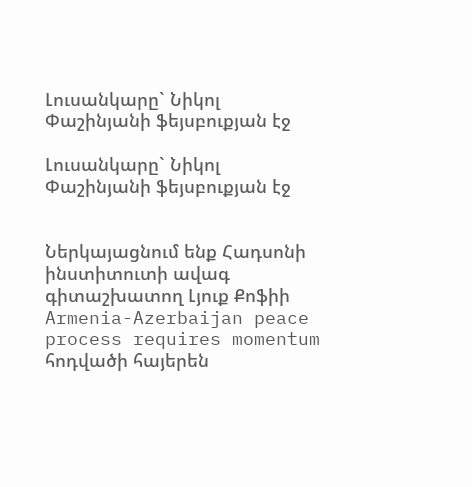Լուսանկարը` Նիկոլ Փաշինյանի ֆեյսբուքյան էջ

Լուսանկարը` Նիկոլ Փաշինյանի ֆեյսբուքյան էջ


Ներկայացնում ենք Հադսոնի ինստիտուտի ավագ գիտաշխատող Լյուք Քոֆիի Armenia-Azerbaijan peace process requires momentum հոդվածի հայերեն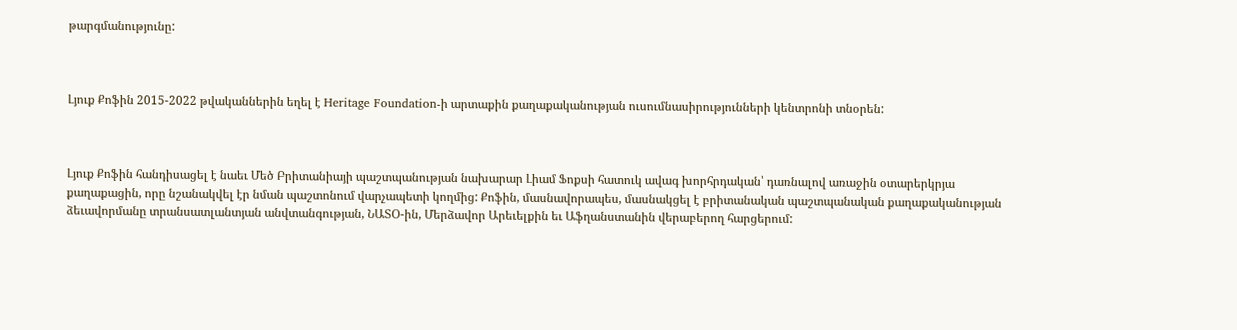թարգմանությունը:



Լյուք Քոֆին 2015-2022 թվականներին եղել է Heritage Foundation-ի արտաքին քաղաքականության ուսումնասիրությունների կենտրոնի տնօրեն:



Լյուք Քոֆին հանդիսացել է նաեւ Մեծ Բրիտանիայի պաշտպանության նախարար Լիամ Ֆոքսի հատուկ ավագ խորհրդական՝ դառնալով առաջին օտարերկրյա քաղաքացին, որը նշանակվել էր նման պաշտոնում վարչապետի կողմից: Քոֆին, մասնավորապես, մասնակցել է բրիտանական պաշտպանական քաղաքականության ձեւավորմանը տրանսատլանտյան անվտանգության, ՆԱՏՕ-ին, Մերձավոր Արեւելքին եւ Աֆղանստանին վերաբերող հարցերում: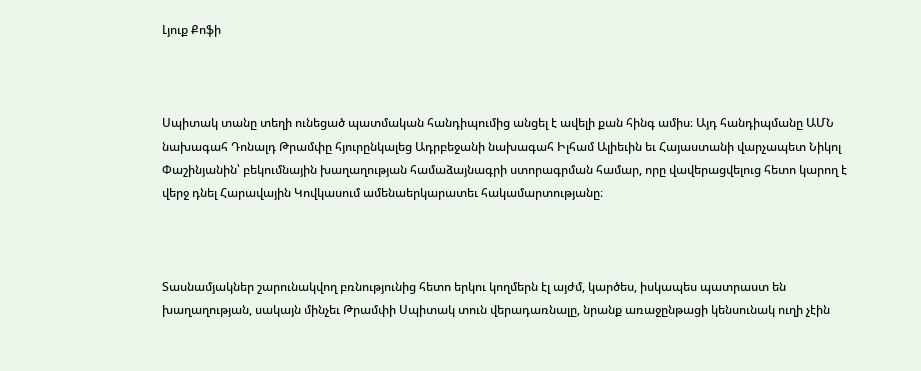Լյուք Քոֆի



Սպիտակ տանը տեղի ունեցած պատմական հանդիպումից անցել է ավելի քան հինգ ամիս։ Այդ հանդիպմանը ԱՄՆ նախագահ Դոնալդ Թրամփը հյուրընկալեց Ադրբեջանի նախագահ Իլհամ Ալիեւին եւ Հայաստանի վարչապետ Նիկոլ Փաշինյանին՝ բեկումնային խաղաղության համաձայնագրի ստորագրման համար, որը վավերացվելուց հետո կարող է վերջ դնել Հարավային Կովկասում ամենաերկարատեւ հակամարտությանը։



Տասնամյակներ շարունակվող բռնությունից հետո երկու կողմերն էլ այժմ, կարծես, իսկապես պատրաստ են խաղաղության, սակայն մինչեւ Թրամփի Սպիտակ տուն վերադառնալը, նրանք առաջընթացի կենսունակ ուղի չէին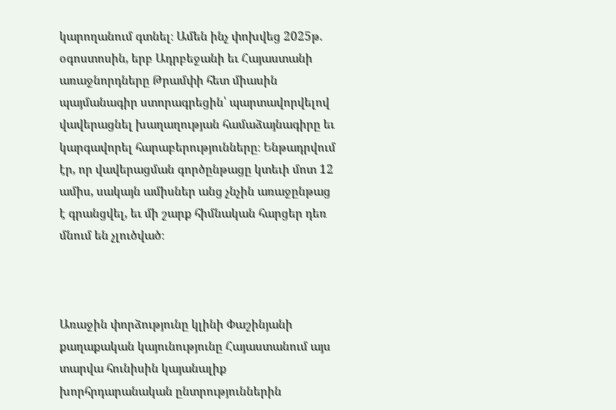կարողանում գտնել։ Ամեն ինչ փոխվեց 2025թ. օգոստոսին, երբ Ադրբեջանի եւ Հայաստանի առաջնորդները Թրամփի հետ միասին պայմանագիր ստորագրեցին՝ պարտավորվելով վավերացնել խաղաղության համաձայնագիրը եւ կարգավորել հարաբերությունները։ Ենթադրվում էր, որ վավերացման գործընթացը կտեւի մոտ 12 ամիս, սակայն ամիսներ անց չնչին առաջընթաց է գրանցվել, եւ մի շարք հիմնական հարցեր դեռ մնում են չլուծված։



Առաջին փորձությունը կլինի Փաշինյանի քաղաքական կայունությունը Հայաստանում այս տարվա հունիսին կայանալիք խորհրդարանական ընտրություններին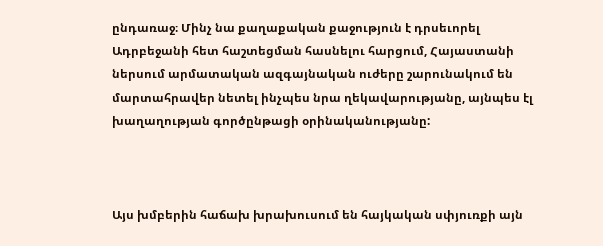ընդառաջ։ Մինչ նա քաղաքական քաջություն է դրսեւորել Ադրբեջանի հետ հաշտեցման հասնելու հարցում, Հայաստանի ներսում արմատական ազգայնական ուժերը շարունակում են մարտահրավեր նետել ինչպես նրա ղեկավարությանը, այնպես էլ խաղաղության գործընթացի օրինականությանը:



Այս խմբերին հաճախ խրախուսում են հայկական սփյուռքի այն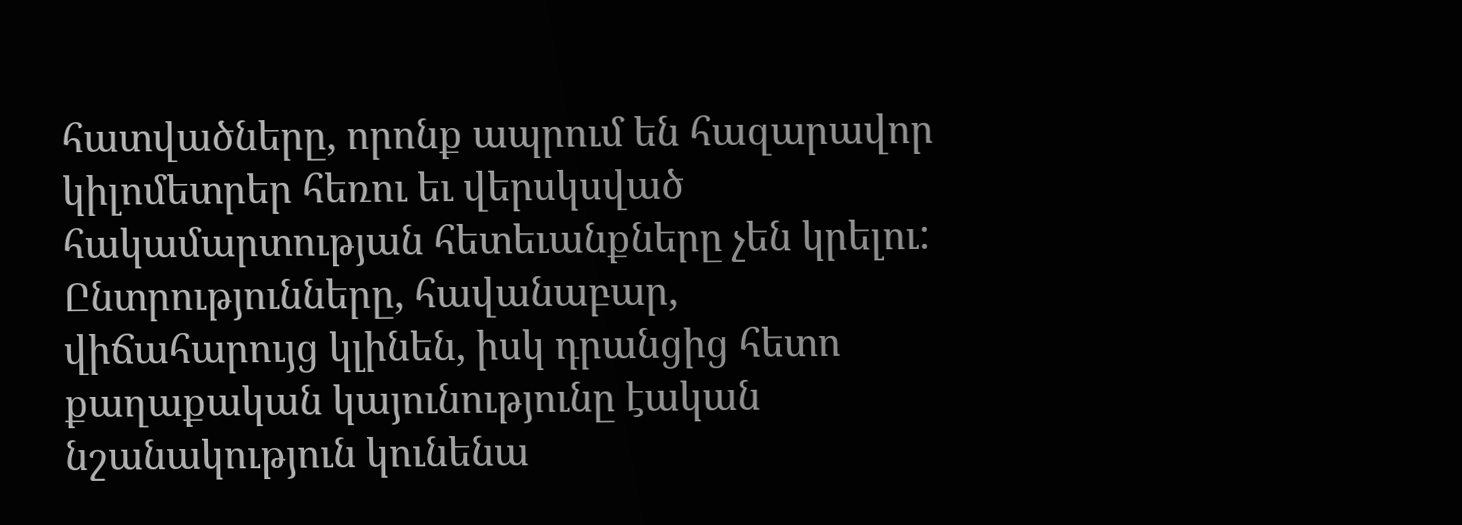հատվածները, որոնք ապրում են հազարավոր կիլոմետրեր հեռու եւ վերսկսված հակամարտության հետեւանքները չեն կրելու: Ընտրությունները, հավանաբար, վիճահարույց կլինեն, իսկ դրանցից հետո քաղաքական կայունությունը էական նշանակություն կունենա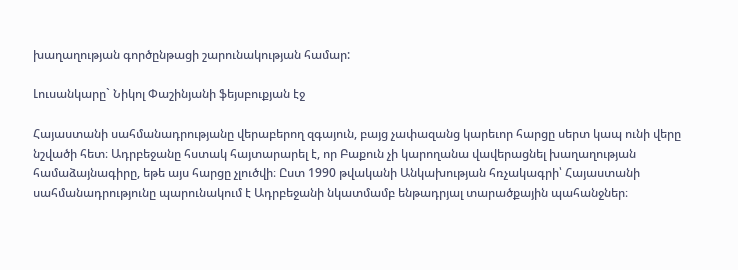խաղաղության գործընթացի շարունակության համար:

Լուսանկարը` Նիկոլ Փաշինյանի ֆեյսբուքյան էջ

Հայաստանի սահմանադրությանը վերաբերող զգայուն, բայց չափազանց կարեւոր հարցը սերտ կապ ունի վերը նշվածի հետ։ Ադրբեջանը հստակ հայտարարել է, որ Բաքուն չի կարողանա վավերացնել խաղաղության համաձայնագիրը, եթե այս հարցը չլուծվի։ Ըստ 1990 թվականի Անկախության հռչակագրի՝ Հայաստանի սահմանադրությունը պարունակում է Ադրբեջանի նկատմամբ ենթադրյալ տարածքային պահանջներ։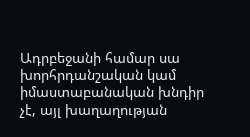Ադրբեջանի համար սա խորհրդանշական կամ իմաստաբանական խնդիր չէ, այլ խաղաղության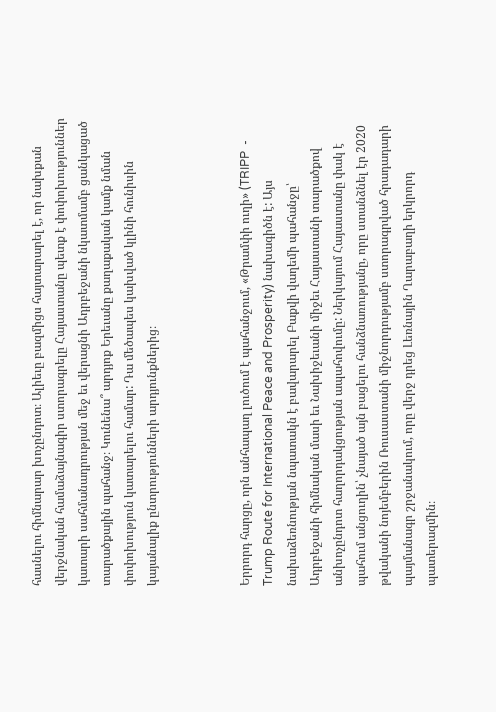հասնելու հիմնարար խոչընդոտ։ Ալիեւը բազմիցս հայտարարել է, որ նախքան վերջնական համաձայնագիր ստորագրելը Հայաստանը պետք է փոփոխություններ կատարի սահմանադրության մեջ եւ վերացնի Ադրբեջանի նկատմամբ ցանկացած տարածքային պահանջ։ Կունենա՞ արդյոք Երեւանը քաղաքական կամք նման փոփոխություն կատարելու համար: Դա մեծապես կախված կլինի հունիսին կայանալիք ընտրությունների արդյունքներից։



Երրորդ հարցը, որն անհապաղ լուծում է պահանջում, «Թրամփի ուղի» (TRIPP  - Trump Route for International Peace and Prosperity) նախագիծն է: Այս նախաձեռնության նպատակն է բավարարել Բաքվի վաղեմի պահանջը՝ Ադրբեջանի հիմնական մասի եւ Նախիջեւանի միջեւ Հայաստանի տարածքով անխոչընդոտ հաղորդակցության ապահովումը: Ներկայում Հայաստանը փակ է պահում անցուղին՝ չնայած այն բացելու հանձնառությանը, որը ստանձնել էր 2020 թվականի նոյեմբերին Ռուսաստանի միջնորդությամբ ստորագրված հրադադարի պայմանագր շրջանակում, որը վերջ դրեց Լեռնային Ղարաբաղի երկրորդ պատերազմին։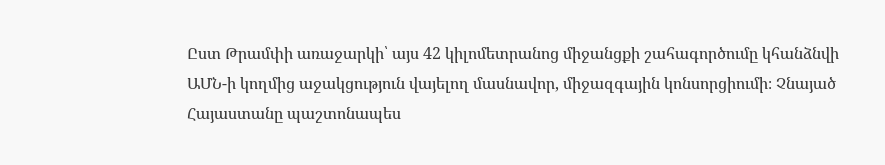Ըստ Թրամփի առաջարկի՝ այս 42 կիլոմետրանոց միջանցքի շահագործումը կհանձնվի ԱՄՆ-ի կողմից աջակցություն վայելող մասնավոր, միջազգային կոնսորցիումի։ Չնայած Հայաստանը պաշտոնապես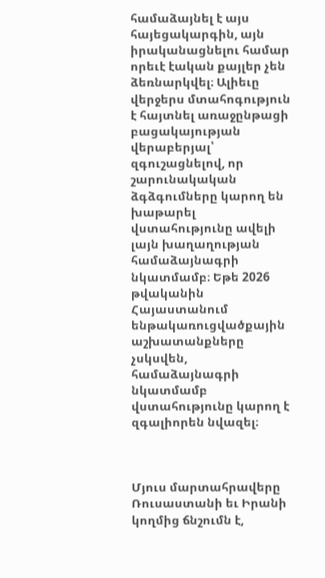համաձայնել է այս հայեցակարգին, այն իրականացնելու համար որեւէ էական քայլեր չեն ձեռնարկվել։ Ալիեւը վերջերս մտահոգություն է հայտնել առաջընթացի բացակայության վերաբերյալ՝ զգուշացնելով, որ շարունակական ձգձգումները կարող են խաթարել վստահությունը ավելի լայն խաղաղության համաձայնագրի նկատմամբ։ Եթե 2026 թվականին Հայաստանում ենթակառուցվածքային աշխատանքները չսկսվեն, համաձայնագրի նկատմամբ վստահությունը կարող է զգալիորեն նվազել։



Մյուս մարտահրավերը Ռուսաստանի եւ Իրանի կողմից ճնշումն է,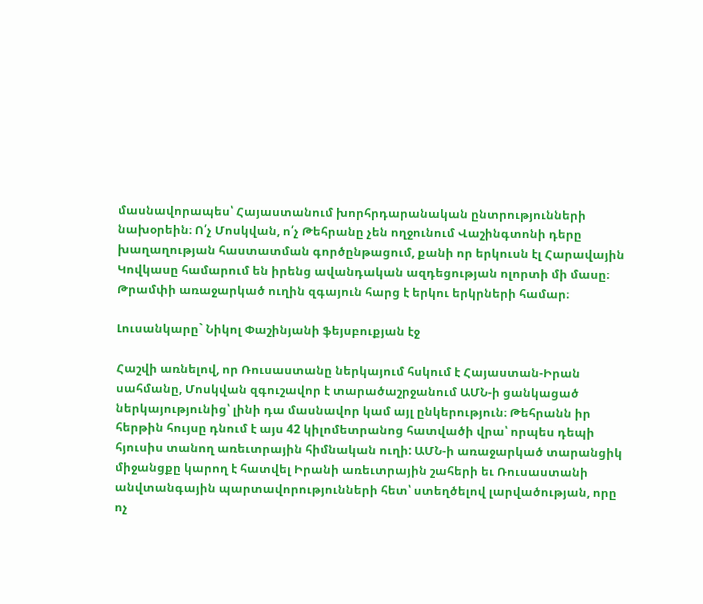մասնավորապես՝ Հայաստանում խորհրդարանական ընտրությունների նախօրեին։ Ո՛չ Մոսկվան, ո՛չ Թեհրանը չեն ողջունում Վաշինգտոնի դերը խաղաղության հաստատման գործընթացում, քանի որ երկուսն էլ Հարավային Կովկասը համարում են իրենց ավանդական ազդեցության ոլորտի մի մասը։ Թրամփի առաջարկած ուղին զգայուն հարց է երկու երկրների համար։

Լուսանկարը` Նիկոլ Փաշինյանի ֆեյսբուքյան էջ

Հաշվի առնելով, որ Ռուսաստանը ներկայում հսկում է Հայաստան-Իրան սահմանը, Մոսկվան զգուշավոր է տարածաշրջանում ԱՄՆ-ի ցանկացած ներկայությունից՝ լինի դա մասնավոր կամ այլ ընկերություն։ Թեհրանն իր հերթին հույսը դնում է այս 42 կիլոմետրանոց հատվածի վրա՝ որպես դեպի հյուսիս տանող առեւտրային հիմնական ուղի: ԱՄՆ-ի առաջարկած տարանցիկ միջանցքը կարող է հատվել Իրանի առեւտրային շահերի եւ Ռուսաստանի անվտանգային պարտավորությունների հետ՝ ստեղծելով լարվածության, որը ոչ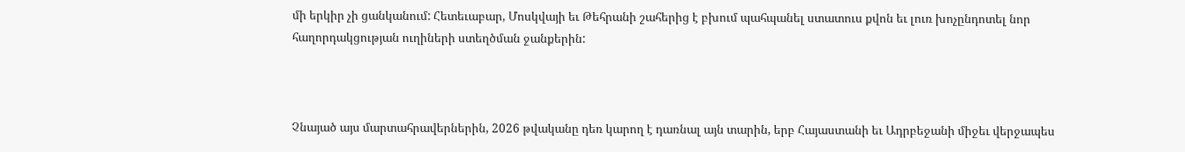մի երկիր չի ցանկանում: Հետեւաբար, Մոսկվայի եւ Թեհրանի շահերից է բխում պահպանել ստատուս քվոն եւ լուռ խոչընդոտել նոր հաղորդակցության ուղիների ստեղծման ջանքերին:



Չնայած այս մարտահրավերներին, 2026 թվականը դեռ կարող է դառնալ այն տարին, երբ Հայաստանի եւ Ադրբեջանի միջեւ վերջապես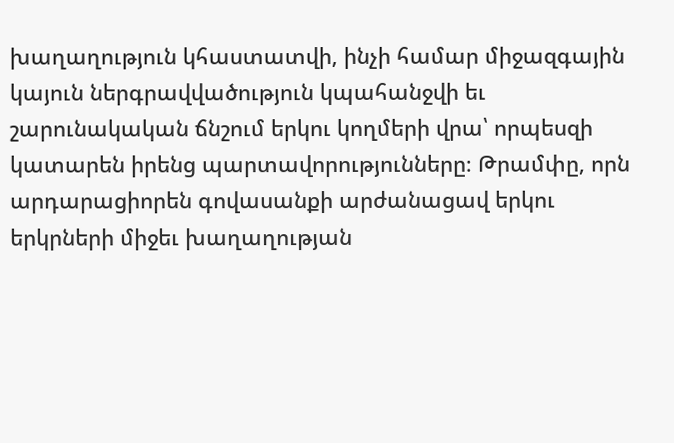խաղաղություն կհաստատվի, ինչի համար միջազգային կայուն ներգրավվածություն կպահանջվի եւ շարունակական ճնշում երկու կողմերի վրա՝ որպեսզի կատարեն իրենց պարտավորությունները։ Թրամփը, որն արդարացիորեն գովասանքի արժանացավ երկու երկրների միջեւ խաղաղության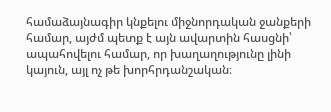համաձայնագիր կնքելու միջնորդական ջանքերի համար, այժմ պետք է այն ավարտին հասցնի՝ ապահովելու համար, որ խաղաղությունը լինի կայուն, այլ ոչ թե խորհրդանշական։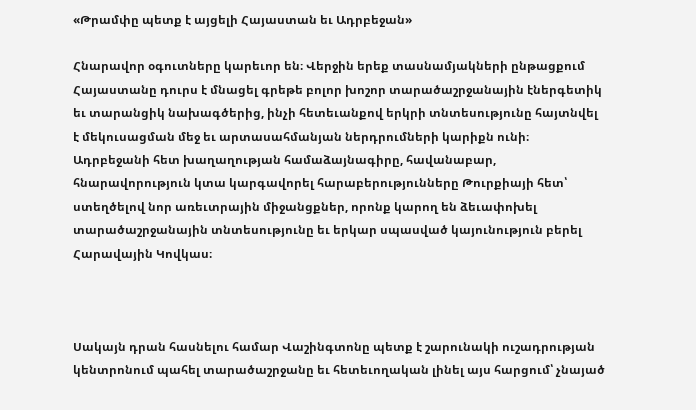«Թրամփը պետք է այցելի Հայաստան եւ Ադրբեջան»

Հնարավոր օգուտները կարեւոր են։ Վերջին երեք տասնամյակների ընթացքում Հայաստանը դուրս է մնացել գրեթե բոլոր խոշոր տարածաշրջանային էներգետիկ եւ տարանցիկ նախագծերից, ինչի հետեւանքով երկրի տնտեսությունը հայտնվել է մեկուսացման մեջ եւ արտասահմանյան ներդրումների կարիքն ունի։ Ադրբեջանի հետ խաղաղության համաձայնագիրը, հավանաբար, հնարավորություն կտա կարգավորել հարաբերությունները Թուրքիայի հետ՝ ստեղծելով նոր առեւտրային միջանցքներ, որոնք կարող են ձեւափոխել տարածաշրջանային տնտեսությունը եւ երկար սպասված կայունություն բերել Հարավային Կովկաս։



Սակայն դրան հասնելու համար Վաշինգտոնը պետք է շարունակի ուշադրության կենտրոնում պահել տարածաշրջանը եւ հետեւողական լինել այս հարցում՝ չնայած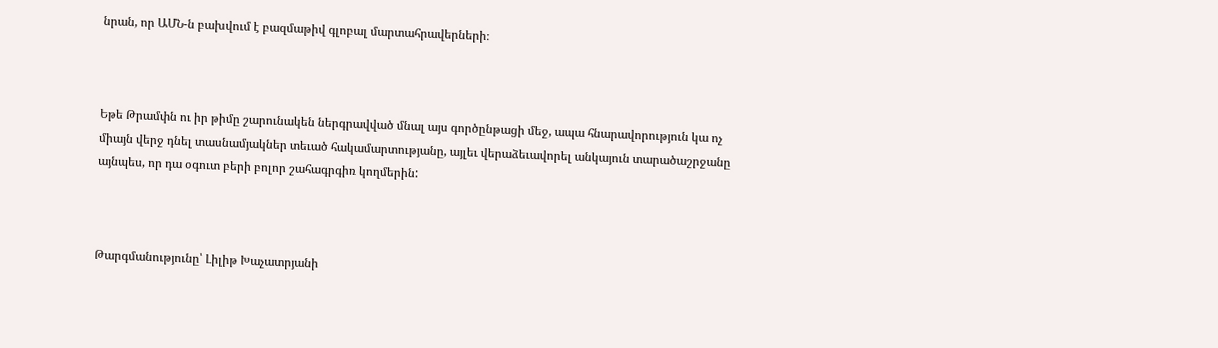նրան, որ ԱՄՆ-ն բախվում է բազմաթիվ գլոբալ մարտահրավերների։



Եթե Թրամփն ու իր թիմը շարունակեն ներգրավված մնալ այս գործընթացի մեջ, ապա հնարավորություն կա ոչ միայն վերջ դնել տասնամյակներ տեւած հակամարտությանը, այլեւ վերաձեւավորել անկայուն տարածաշրջանը այնպես, որ դա օգուտ բերի բոլոր շահագրգիռ կողմերին:



Թարգմանությունը՝ Լիլիթ Խաչատրյանի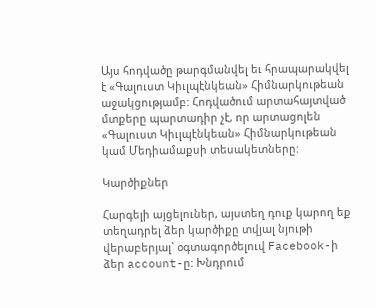Այս հոդվածը թարգմանվել եւ հրապարակվել է «Գալուստ Կիւլպէնկեան» Հիմնարկութեան աջակցությամբ: Հոդվածում արտահայտված մտքերը պարտադիր չէ, որ արտացոլեն «Գալուստ Կիւլպէնկեան» Հիմնարկութեան կամ Մեդիամաքսի տեսակետները:

Կարծիքներ

Հարգելի այցելուներ, այստեղ դուք կարող եք տեղադրել ձեր կարծիքը տվյալ նյութի վերաբերյալ` օգտագործելուվ Facebook-ի ձեր account-ը: Խնդրում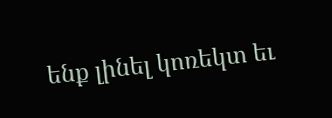ենք լինել կոռեկտ եւ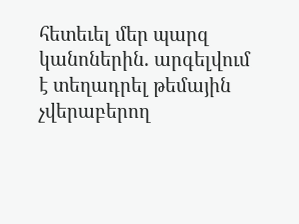հետեւել մեր պարզ կանոներին. արգելվում է տեղադրել թեմային չվերաբերող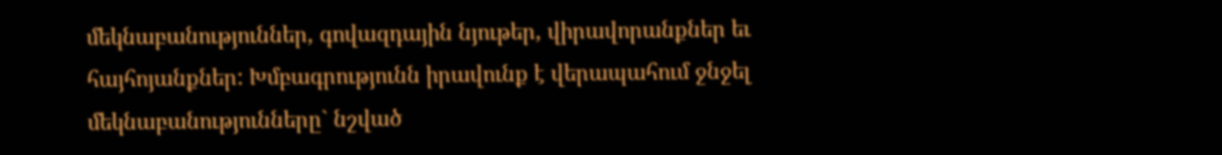մեկնաբանություններ, գովազդային նյութեր, վիրավորանքներ եւ հայհոյանքներ: Խմբագրությունն իրավունք է վերապահում ջնջել մեկնաբանությունները` նշված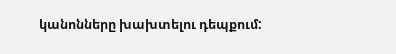կանոնները խախտելու դեպքում: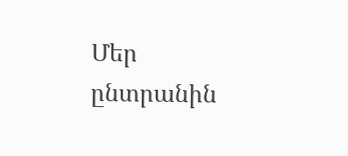Մեր ընտրանին